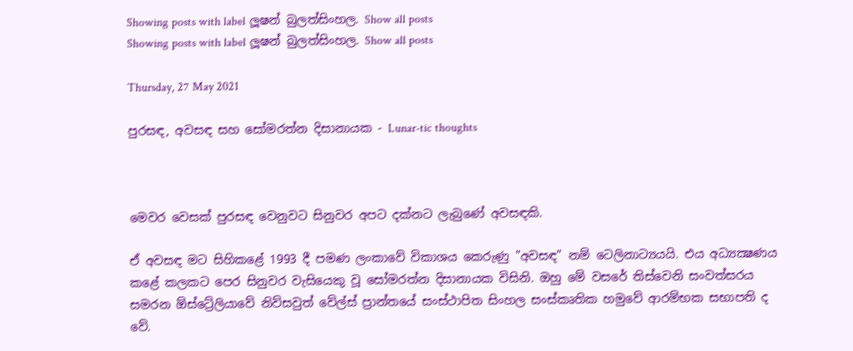Showing posts with label ලූෂන් බුලත්සිංහල. Show all posts
Showing posts with label ලූෂන් බුලත්සිංහල. Show all posts

Thursday, 27 May 2021

පුරසඳ, අවසඳ සහ සෝමරත්න දිසානායක - Lunar-tic thoughts



මෙවර වෙසක් පුරසඳ වෙනුවට සිනුවර අපට දක්නට ලැබුණේ අවසඳකි.

ඒ අවසඳ මට සිහිකළේ 1993 දී පමණ ලංකාවේ විකාශය කෙරුණු "අවසඳ" නම් ටෙලිනාට්‍යයයි. එය අධ්‍යක්‍ෂණය කළේ කලකට පෙර සිනුවර වැසියෙකු වූ සෝමරත්න දිසානායක විසිනි. ඔහු මේ වසරේ තිස්වෙනි සංවත්සරය සමරන ඕස්ට්‍රේලියාවේ නිව්සවුත් වේල්ස් ප්‍රාන්තයේ සංස්ථාපිත සිංහල සංස්කෘතික හමුවේ ආරම්භක සභාපති ද වේ.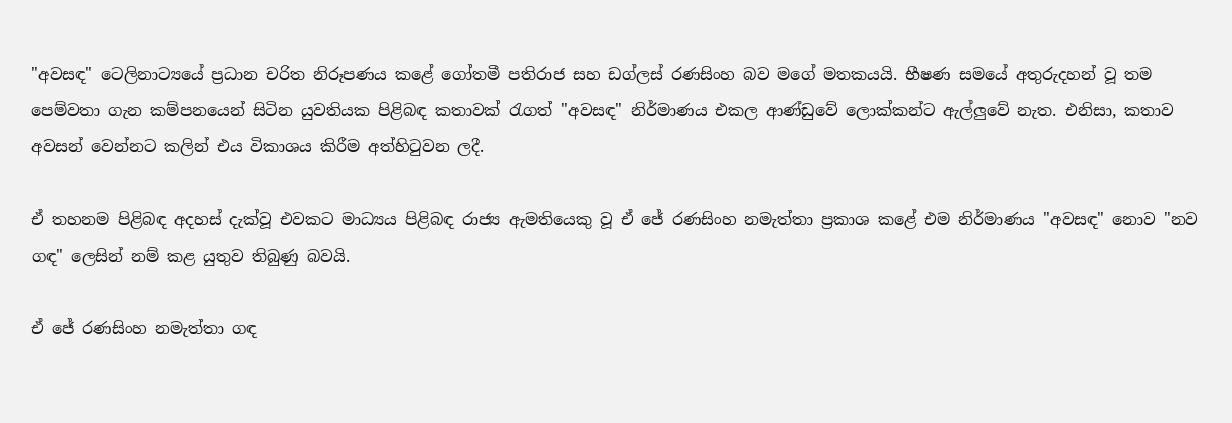"අවසඳ" ටෙලිනාට්‍යයේ ප්‍රධාන චරිත නිරූපණය කළේ ගෝතමී පතිරාජ සහ ඩග්ලස් රණසිංහ බව මගේ මතකයයි. භීෂණ සමයේ අතුරුදහන් වූ තම පෙම්වතා ගැන කම්පනයෙන් සිටින යුවතියක පිළිබඳ කතාවක් රැගත් "අවසඳ" නිර්මාණය එකල ආණ්ඩුවේ ලොක්කන්ට ඇල්ලුවේ නැත. එනිසා, කතාව අවසන් වෙන්නට කලින් එය විකාශය කිරීම අත්හිටුවන ලදී.

ඒ තහනම පිළිබඳ අදහස් දැක්වූ එවකට මාධ්‍යය පිළිබඳ රාජ්‍ය ඇමතියෙකු වූ ඒ ජේ රණසිංහ නමැත්තා ප්‍රකාශ කළේ එම නිර්මාණය "අවසඳ" නොව "නව ගඳ" ලෙසින් නම් කළ යුතුව තිබුණු බවයි.

ඒ ජේ රණසිංහ නමැත්තා ගඳ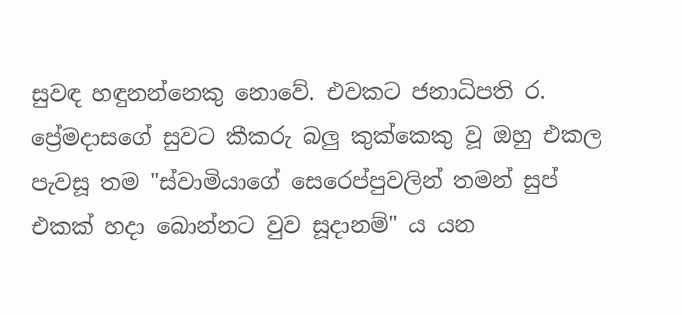සුවඳ හඳුනන්නෙකු නොවේ. එවකට ජනාධිපති ර. ප්‍රේමදාසගේ සුවට කීකරු බලු කුක්කෙකු වූ ඔහු එකල පැවසූ තම "ස්වාමියාගේ සෙරෙප්පුවලින් තමන් සුප් එකක් හදා බොන්නට වුව සූදානම්" ය යන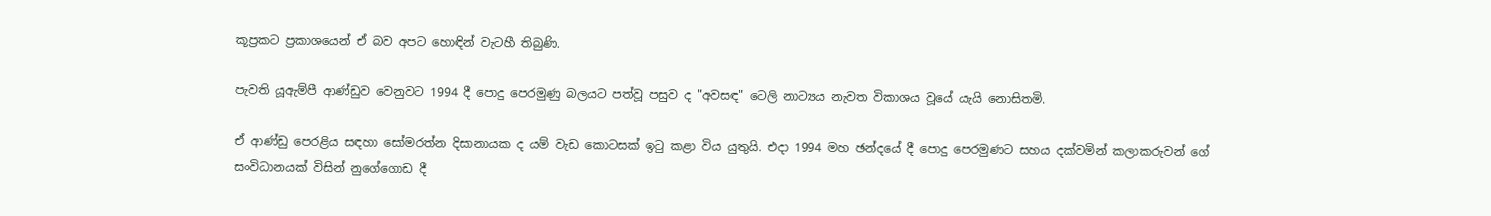කූප්‍රකට ප්‍රකාශයෙන් ඒ බව අපට හොඳින් වැටහී තිබුණි.

පැවති යූඇම්පී ආණ්ඩුව වෙනුවට 1994 දී පොදු පෙරමුණු බලයට පත්වූ පසුව ද "අවසඳ" ටෙලි නාට්‍යය නැවත විකාශය වූයේ යැයි නොසිතමි.

ඒ ආණ්ඩු පෙරළිය සඳහා සෝමරත්න දිසානායක ද යම් වැඩ කොටසක් ඉටු කළා විය යුතුයි. එදා 1994 මහ ඡන්දයේ දී පොදු පෙරමුණට සහය දක්වමින් කලාකරුවන් ගේ සංවිධානයක් විසින් නුගේගොඩ දී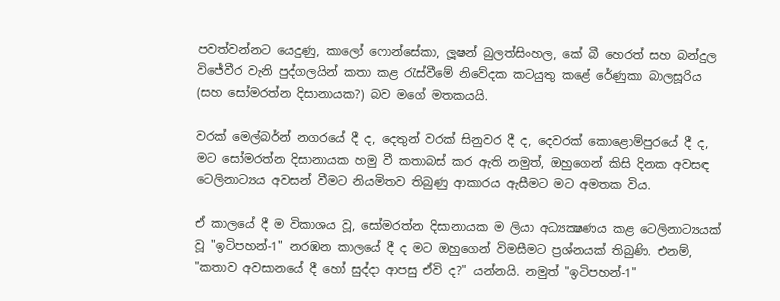පවත්වන්නට යෙදුණු, කාලෝ ෆොන්සේකා, ලූෂන් බුලත්සිංහල, කේ බී හෙරත් සහ බන්දුල විජේවීර වැනි පුද්ගලයින් කතා කළ රැස්වීමේ නිවේදක කටයුතු කළේ රේණුකා බාලසූරිය (සහ සෝමරත්න දිසානායක?) බව මගේ මතකයයි.

වරක් මෙල්බර්න් නගරයේ දී ද, දෙතුන් වරක් සිනුවර දී ද, දෙවරක් කොළොම්පුරයේ දී ද, මට සෝමරත්න දිසානායක හමු වී කතාබස් කර ඇති නමුත්, ඔහුගෙන් කිසි දිනක අවසඳ ටෙලිනාට්‍යය අවසන් වීමට නියමිතව තිබුණු ආකාරය ඇසීමට මට අමතක විය.

ඒ කාලයේ දී ම විකාශය වූ, සෝමරත්න දිසානායක ම ලියා අධ්‍යක්‍ෂණය කළ ටෙලිනාට්‍යයක් වූ "ඉටිපහන්-1" නරඹන කාලයේ දී ද මට ඔහුගෙන් විමසීමට ප්‍රශ්නයක් තිබුණි. එනම්, "කතාව අවසානයේ දී හෝ සුද්දා ආපසු ඒවි ද?" යන්නයි. නමුත් "ඉටිපහන්-1"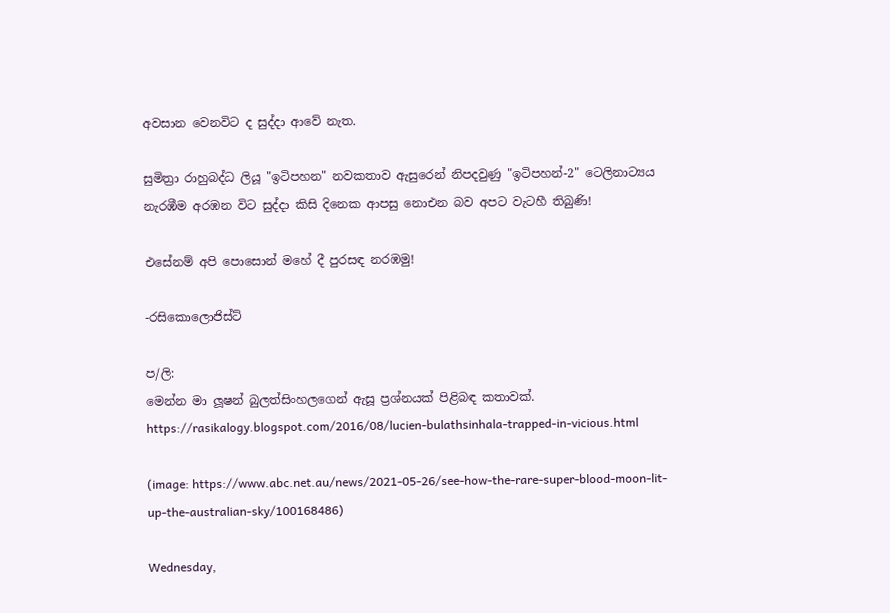අවසාන වෙනවිට ද සුද්දා ආවේ නැත.

සුමිත්‍රා රාහුබද්ධ ලියූ "ඉටිපහන" නවකතාව ඇසුරෙන් නිපදවුණු "ඉටිපහන්-2" ටෙලිනාට්‍යය නැරඹීම අරඹන විට සුද්දා කිසි දිනෙක ආපසු නොඑන බව අපට වැටහී තිබුණි!

එසේනම් අපි පොසොන් මහේ දී පුරසඳ නරඹමු!

-රසිකොලොජිස්ට්

ප/ලි:
මෙන්න මා ලූෂන් බුලත්සිංහලගෙන් ඇසූ ප්‍රශ්නයක් පිළිබඳ කතාවක්.
https://rasikalogy.blogspot.com/2016/08/lucien-bulathsinhala-trapped-in-vicious.html

(image: https://www.abc.net.au/news/2021-05-26/see-how-the-rare-super-blood-moon-lit-up-the-australian-sky/100168486)

Wednesday,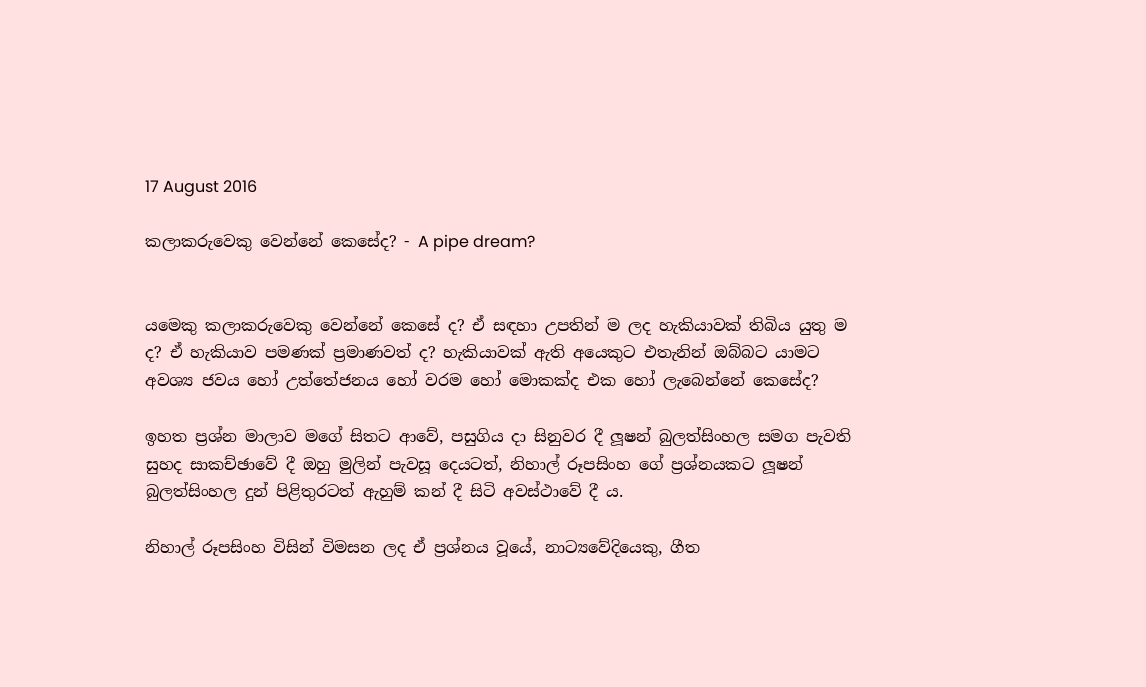17 August 2016

කලාකරුවෙකු වෙන්නේ කෙසේද? - A pipe dream?


යමෙකු කලාකරුවෙකු වෙන්නේ කෙසේ ද? ඒ සඳහා උපතින් ම ලද හැකියාවක් තිබිය යුතු ම ද? ඒ හැකියාව පමණක් ප්‍රමාණවත් ද? හැකියාවක් ඇති අයෙකුට එතැනින් ඔබ්බට යාමට අවශ්‍ය ජවය හෝ උත්තේජනය හෝ වරම හෝ මොකක්ද එක හෝ ලැබෙන්නේ කෙසේද?

ඉහත ප්‍රශ්න මාලාව මගේ සිතට ආවේ, පසුගිය දා සිනුවර දී ලූෂන් බුලත්සිංහල සමග පැවති සුහද සාකච්ඡාවේ දී ඔහු මුලින් පැවසූ දෙයටත්, නිහාල් රූපසිංහ ගේ ප්‍රශ්නයකට ලූෂන් බුලත්සිංහල දුන් පිළිතුරටත් ඇහුම් කන් දී සිටි අවස්ථාවේ දී ය.

නිහාල් රූපසිංහ විසින් විමසන ලද ඒ ප්‍රශ්නය වූයේ, නාට්‍යවේදියෙකු, ගීත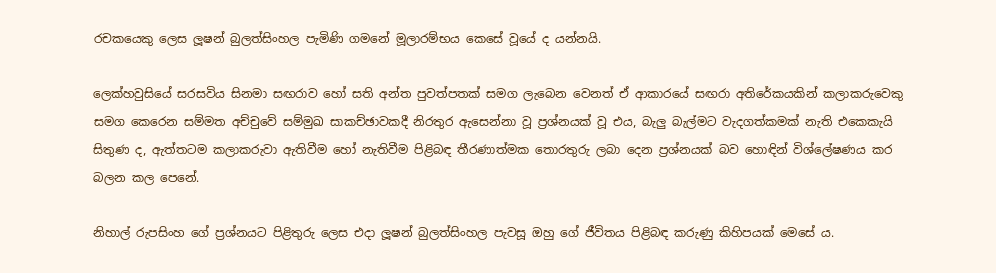රචකයෙකු ලෙස ලූෂන් බුලත්සිංහල පැමිණි ගමනේ මූලාරම්භය කෙසේ වූයේ ද යන්නයි.

ලෙක්හවුසියේ සරසවිය සිනමා සඟරාව හෝ සති අන්ත පුවත්පතක් සමග ලැබෙන වෙනත් ඒ ආකාරයේ සඟරා අතිරේකයකින් කලාකරුවෙකු සමග කෙරෙන සම්මත අච්චුවේ සම්මුඛ සාකච්ඡාවකදී නිරතුර ඇසෙන්නා වූ ප්‍රශ්නයක් වූ එය, බැලු බැල්මට වැදගත්කමක් නැති එකෙකැයි සිතුණ ද, ඇත්තටම කලාකරුවා ඇතිවීම හෝ නැතිවීම පිළිබඳ තීරණාත්මක තොරතුරු ලබා දෙන ප්‍රශ්නයක් බව හොඳින් විශ්ලේෂණය කර බලන කල පෙනේ.

නිහාල් රුපසිංහ ගේ ප්‍රශ්නයට පිළිතුරු ලෙස එදා ලූෂන් බුලත්සිංහල පැවසූ ඔහු ගේ ජීවිතය පිළිබඳ කරුණු කිහිපයක් මෙසේ ය.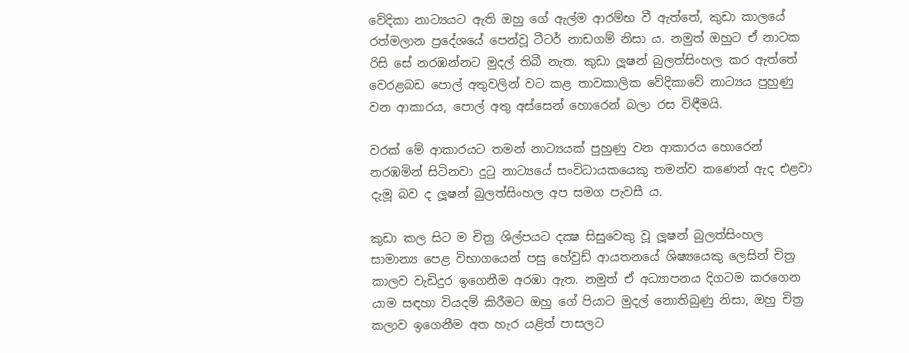වේදිකා නාට්‍යයට ඇති ඔහු ගේ ඇල්ම ආරම්භ වී ඇත්තේ, කුඩා කාලයේ රත්මලාන ප්‍රදේශයේ පෙන්වූ ටීටර් නාඩගම් නිසා ය. නමුත් ඔහුට ඒ නාටක රිසි සේ නරඹන්නට මුදල් තිබී නැත. කුඩා ලූෂන් බුලත්සිංහල කර ඇත්තේ වෙරළබඩ පොල් අතුවලින් වට කළ තාවකාලික වේදිකාවේ නාට්‍යය පුහුණු වන ආකාරය, පොල් අතු අස්සෙන් හොරෙන් බලා රස විඳීමයි.

වරක් මේ ආකාරයට තමන් නාට්‍යයක් පුහුණු වන ආකාරය හොරෙන් නරඹමින් සිටිනවා දුටු නාට්‍යයේ සංවිධායකයෙකු තමන්ව කණෙන් ඇද එළවා දැමූ බව ද ලූෂන් බුලත්සිංහල අප සමග පැවසී ය.

කුඩා කල සිට ම චිත්‍ර ශිල්පයට දක්‍ෂ සිසුවෙකු වූ ලූෂන් බුලත්සිංහල සාමාන්‍ය පෙළ විභාගයෙන් පසු හේවුඩ් ආයතනයේ ශිෂ්‍යයෙකු ලෙසින් චිත්‍ර කාලව වැඩිදුර ඉගෙනීම අරඹා ඇත. නමුත් ඒ අධ්‍යාපනය දිගටම කරගෙන යාම සඳහා වියදම් කිරීමට ඔහු ගේ පියාට මුදල් නොතිබුණු නිසා, ඔහු චිත්‍ර කලාව ඉගෙනීම අත හැර යළිත් පාසලට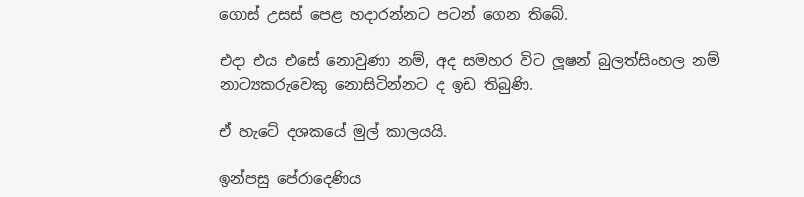ගොස් උසස් පෙළ හදාරන්නට පටන් ගෙන තිබේ.

එදා එය එසේ නොවුණා නම්, අද සමහර විට ලූෂන් බුලත්සිංහල නම් නාට්‍යකරුවෙකු නොසිටින්නට ද ඉඩ තිබුණි.

ඒ හැටේ දශකයේ මුල් කාලයයි.

ඉන්පසු පේරාදෙණිය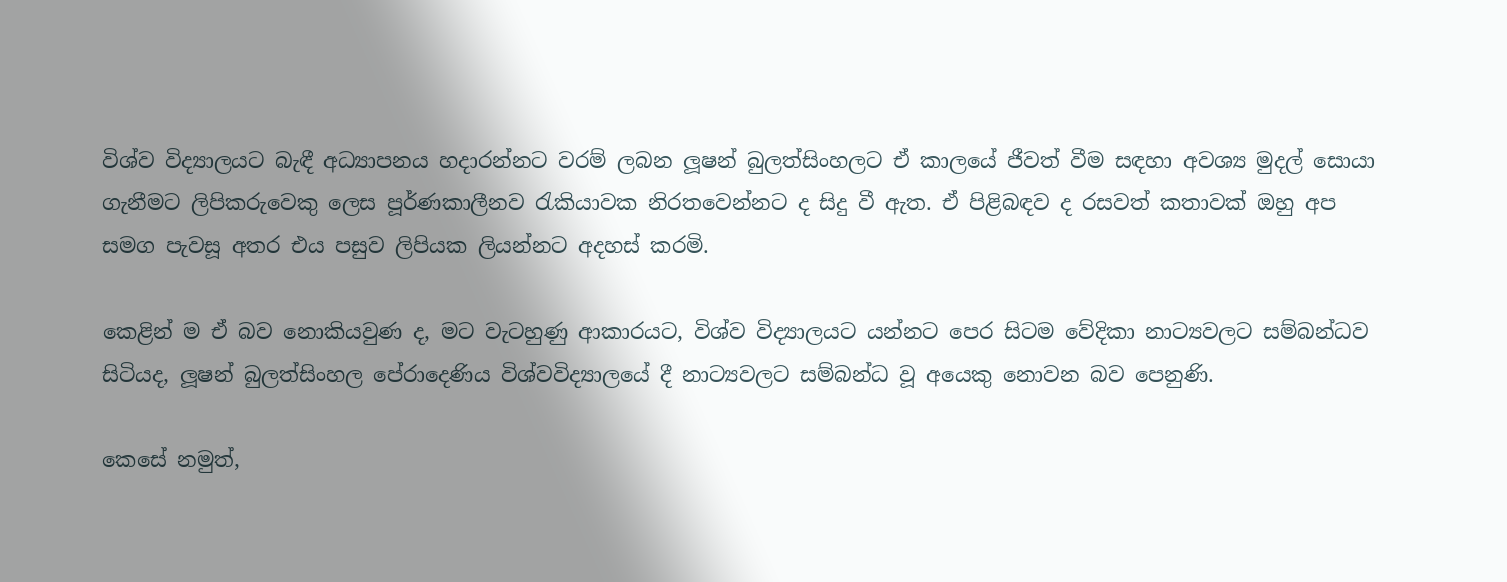විශ්ව විද්‍යාලයට බැඳී අධ්‍යාපනය හදාරන්නට වරම් ලබන ලූෂන් බුලත්සිංහලට ඒ කාලයේ ජීවත් වීම සඳහා අවශ්‍ය මුදල් සොයා ගැනීමට ලිපිකරුවෙකු ලෙස පූර්ණකාලීනව රැකියාවක නිරතවෙන්නට ද සිදු වී ඇත. ඒ පිළිබඳව ද රසවත් කතාවක් ඔහු අප සමග පැවසූ අතර එය පසුව ලිපියක ලියන්නට අදහස් කරමි.

කෙළින් ම ඒ බව නොකියවුණ ද, මට වැටහුණු ආකාරයට, විශ්ව විද්‍යාලයට යන්නට පෙර සිටම වේදිකා නාට්‍යවලට සම්බන්ධව සිටියද, ලූෂන් බුලත්සිංහල පේරාදෙණිය විශ්වවිද්‍යාලයේ දී නාට්‍යවලට සම්බන්ධ වූ අයෙකු නොවන බව පෙනුණි.

කෙසේ නමුත්,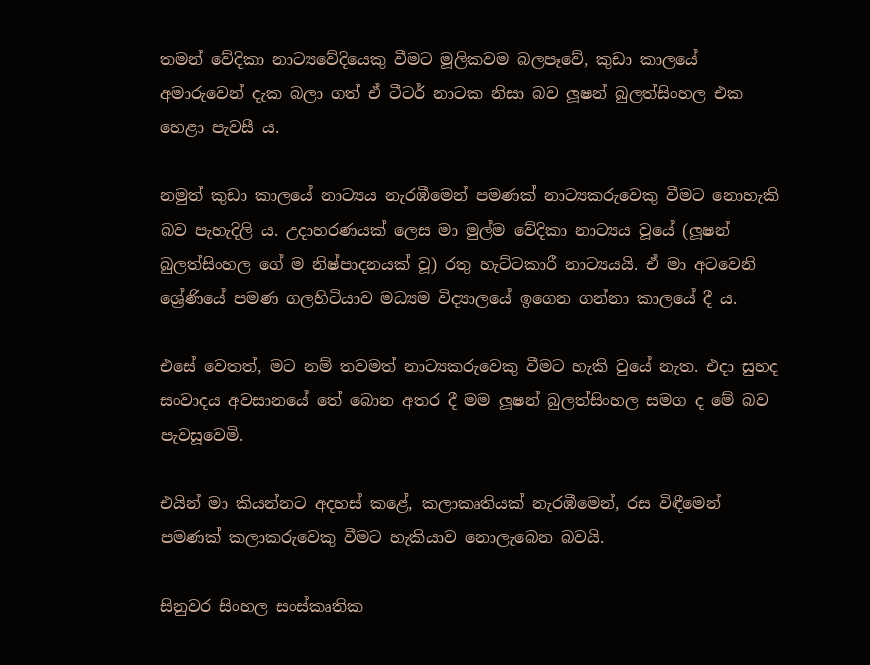තමන් වේදිකා නාට්‍යවේදියෙකු වීමට මූලිකවම බලපෑවේ, කුඩා කාලයේ අමාරුවෙන් දැක බලා ගත් ඒ ටීටර් නාටක නිසා බව ලූෂන් බුලත්සිංහල එක හෙළා පැවසී ය.

නමුත් කුඩා කාලයේ නාට්‍යය නැරඹීමෙන් පමණක් නාට්‍යකරුවෙකු වීමට නොහැකි බව පැහැදිලි ය. උදාහරණයක් ලෙස මා මුල්ම වේදිකා නාට්‍යය වූයේ (ලූෂන් බුලත්සිංහල ගේ ම නිෂ්පාදනයක් වූ) රතු හැට්ටකාරී නාට්‍යයයි. ඒ මා අටවෙනි ශ්‍රේණියේ පමණ ගලහිටියාව මධ්‍යම විද්‍යාලයේ ඉගෙන ගන්නා කාලයේ දී ය.

එසේ වෙතත්, මට නම් තවමත් නාට්‍යකරුවෙකු වීමට හැකි වුයේ නැත. එදා සුහද සංවාදය අවසානයේ තේ බොන අතර දී මම ලූෂන් බුලත්සිංහල සමග ද මේ බව පැවසූවෙමි.

එයින් මා කියන්නට අදහස් කළේ, කලාකෘතියක් නැරඹීමෙන්, රස විඳීමෙන් පමණක් කලාකරුවෙකු වීමට හැකියාව නොලැබෙන බවයි.

සිනුවර සිංහල සංස්කෘතික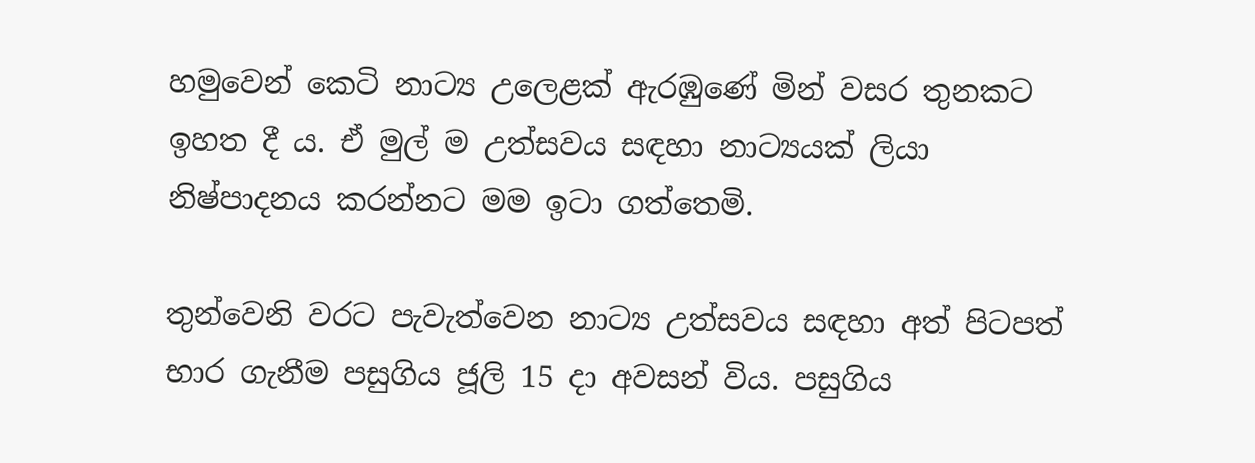හමුවෙන් කෙටි නාට්‍ය උලෙළක් ඇරඹුණේ මින් වසර තුනකට ඉහත දී ය. ඒ මුල් ම උත්සවය සඳහා නාට්‍යයක් ලියා නිෂ්පාදනය කරන්නට මම ඉටා ගත්තෙමි.

තුන්වෙනි වරට පැවැත්වෙන නාට්‍ය උත්සවය සඳහා අත් පිටපත් භාර ගැනීම පසුගිය ජූලි 15 දා අවසන් විය. පසුගිය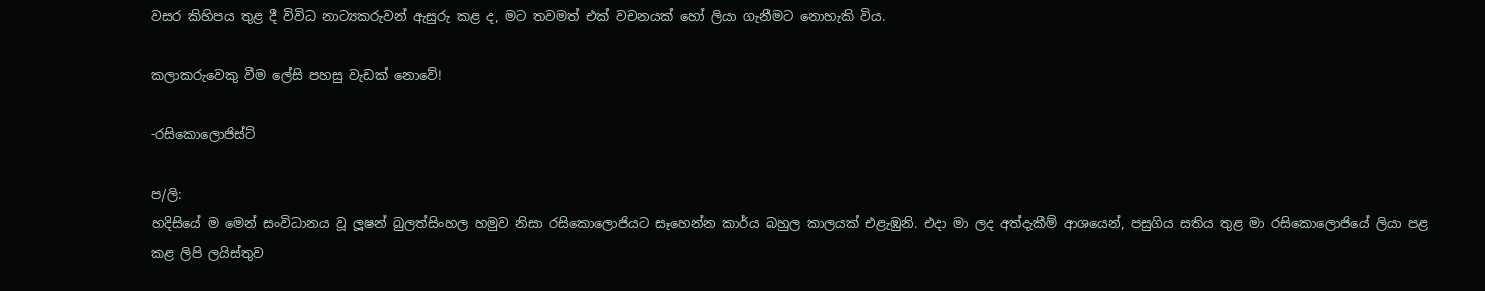වසර කිහිපය තුළ දී විවිධ නාට්‍යකරුවන් ඇසුරු කළ ද, මට තවමත් එක් වචනයක් හෝ ලියා ගැනීමට නොහැකි විය.

කලාකරුවෙකු වීම ලේසි පහසු වැඩක් නොවේ!

-රසිකොලොජිස්ට්

ප/ලි:
හදිසියේ ම මෙන් සංවිධානය වූ ලූෂන් බුලත්සිංහල හමුව නිසා රසිකොලොජියට සෑහෙන්න කාර්ය බහුල කාලයක් එළැඹුනි. එදා මා ලද අත්දැකීම් ආශයෙන්, පසුගිය සතිය තුළ මා රසිකොලොජියේ ලියා පළ කළ ලිපි ලයිස්තුව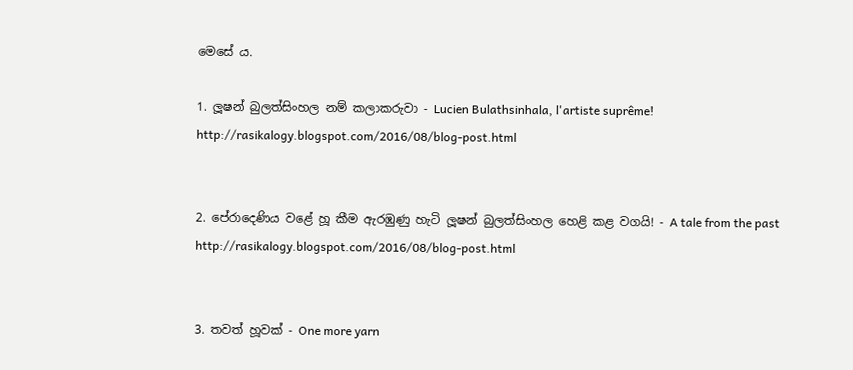මෙසේ ය.

1. ලූෂන් බුලත්සිංහල නම් කලාකරුවා - Lucien Bulathsinhala, l'artiste suprême!
http://rasikalogy.blogspot.com/2016/08/blog-post.html


2. පේරාදෙණිය වළේ හූ කීම ඇරඹුණු හැටි ලූෂන් බුලත්සිංහල හෙළි කළ වගයි! - A tale from the past
http://rasikalogy.blogspot.com/2016/08/blog-post.html


3. තවත් හූවක් - One more yarn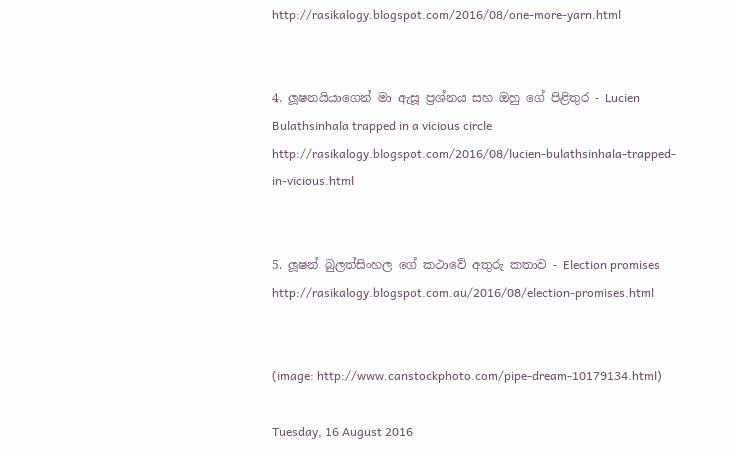http://rasikalogy.blogspot.com/2016/08/one-more-yarn.html


4. ලූෂනයියාගෙන් මා ඇසූ ප්‍රශ්නය සහ ඔහු ගේ පිළිතුර - Lucien Bulathsinhala trapped in a vicious circle
http://rasikalogy.blogspot.com/2016/08/lucien-bulathsinhala-trapped-in-vicious.html


5. ලූෂන් බුලත්සිංහල ගේ කථාවේ අතුරු කතාව - Election promises
http://rasikalogy.blogspot.com.au/2016/08/election-promises.html


(image: http://www.canstockphoto.com/pipe-dream-10179134.html)

Tuesday, 16 August 2016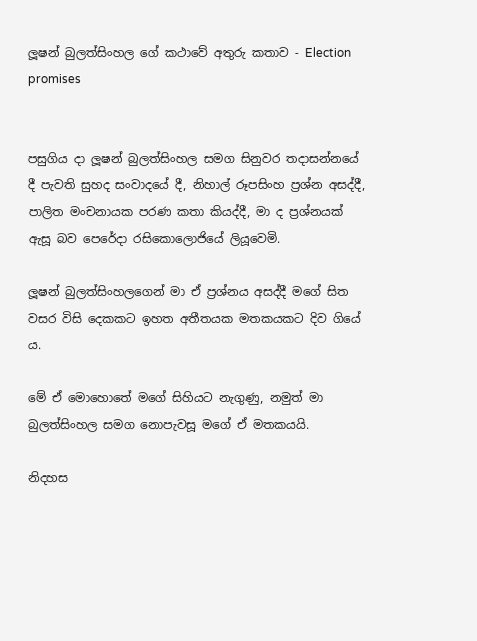ලූෂන් බුලත්සිංහල ගේ කථාවේ අතුරු කතාව - Election promises


පසුගිය දා ලූෂන් බුලත්සිංහල සමග සිනුවර තදාසන්නයේ දී පැවති සුහද සංවාදයේ දී, නිහාල් රූපසිංහ ප්‍රශ්න අසද්දී, පාලිත මංචනායක පරණ කතා කියද්දී, මා ද ප්‍රශ්නයක් ඇසූ බව පෙරේදා රසිකොලොජියේ ලියූවෙමි.

ලූෂන් බුලත්සිංහලගෙන් මා ඒ ප්‍රශ්නය අසද්දී මගේ සිත වසර විසි දෙකකට ඉහත අතීතයක මතකයකට දිව ගියේ ය.

මේ ඒ මොහොතේ මගේ සිහියට නැගුණු, නමුත් මා බුලත්සිංහල සමග නොපැවසූ මගේ ඒ මතකයයි.

නිදහස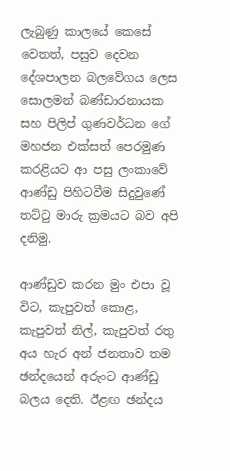ලැබුණු කාලයේ කෙසේ වෙතත්, පසුව දෙවන දේශපාලන බලවේගය ලෙස සොලමන් බණ්ඩාරනායක සහ පිලිප් ගුණවර්ධන ගේ මහජන එක්සත් පෙරමුණ කරළියට ආ පසු ලංකාවේ ආණ්ඩු පිහිටවීම සිදුවුණේ තට්ටු මාරු ක්‍රමයට බව අපි දනිමු.

ආණ්ඩුව කරන මුං එපා වූ විට, කැපුවත් කොළ, කැපුවත් නිල්, කැපුවත් රතු අය හැර අන් ජනතාව තම ඡන්දයෙන් අරුංට ආණ්ඩු බලය දෙති. ඊළඟ ඡන්දය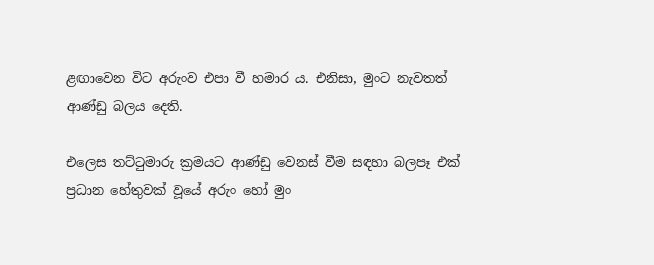ළඟාවෙන විට අරුංව එපා වී හමාර ය. එනිසා, මුංට නැවතත් ආණ්ඩු බලය දෙති.

එලෙස තට්ටුමාරු ක්‍රමයට ආණ්ඩු වෙනස් වීම සඳහා බලපෑ එක් ප්‍රධාන හේතුවක් වූයේ අරුං හෝ මුං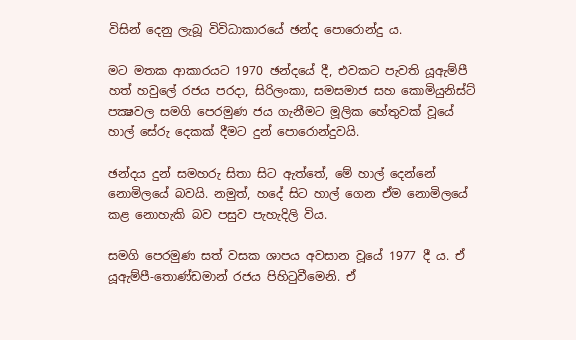විසින් දෙනු ලැබූ විවිධාකාරයේ ඡන්ද පොරොන්දු ය.

මට මතක ආකාරයට 1970 ඡන්දයේ දී, එවකට පැවති යූඇම්පී හත් හවුලේ රජය පරදා, සිරිලංකා, සමසමාජ සහ කොමියුනිස්ට් පක්‍ෂවල සමගි පෙරමුණ ජය ගැනීමට මූලික හේතුවක් වූයේ හාල් සේරු දෙකක් දීමට දුන් පොරොන්දුවයි.

ඡන්දය දුන් සමහරු සිතා සිට ඇත්තේ, මේ හාල් දෙන්නේ නොමිලයේ බවයි. නමුත්, හදේ සිට හාල් ගෙන ඒම නොමිලයේ කළ නොහැකි බව පසුව පැහැදිලි විය.

සමගි පෙරමුණ සත් වසක ශාපය අවසාන වූයේ 1977 දී ය. ඒ යූඇම්පී-තොණ්ඩමාන් රජය පිහිටුවීමෙනි. ඒ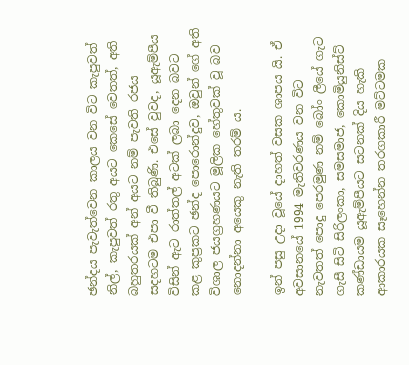ඡන්දය පැවැත්වෙන කාලය වන විට කැපුවත් නිල්, කැපුවත් රතු අයට කෙසේ වෙතත්, අති බහුතරයක් අන් අයට නම් පැවති රජය සදහටම එපා වී තිබුණි. එසේ වුවද, යූඇම්පීය විසින් ඇට රාත්තල් අටක් ලබා දෙන බවට කළ කුප්‍රකට ඡන්ද පොරොන්දුව, ඔවුන් ගේ අති විශාල ජයග්‍රහණයට මූලික හේතුවක් වූ බව නොදන්නා අයෙකු නැති තරම් ය.

ඉන් පසු උදා වූයේ දාහත් වසක ශාපය යි. ඒ අවසානයේ 1994 මැතිවරණය වන විට නැවතත් පොදු පෙරමුණ නම් බෝං ලීයේ ගැට ගැසී සිටි සිරිලංකා, සමසමාජ, කොමියුනිස්ට් කණ්ඩායම යූඇම්පීයට සටනක් දිය හැකි ආකාරයක සෑහෙන්න තරගකාරී මට්ටමක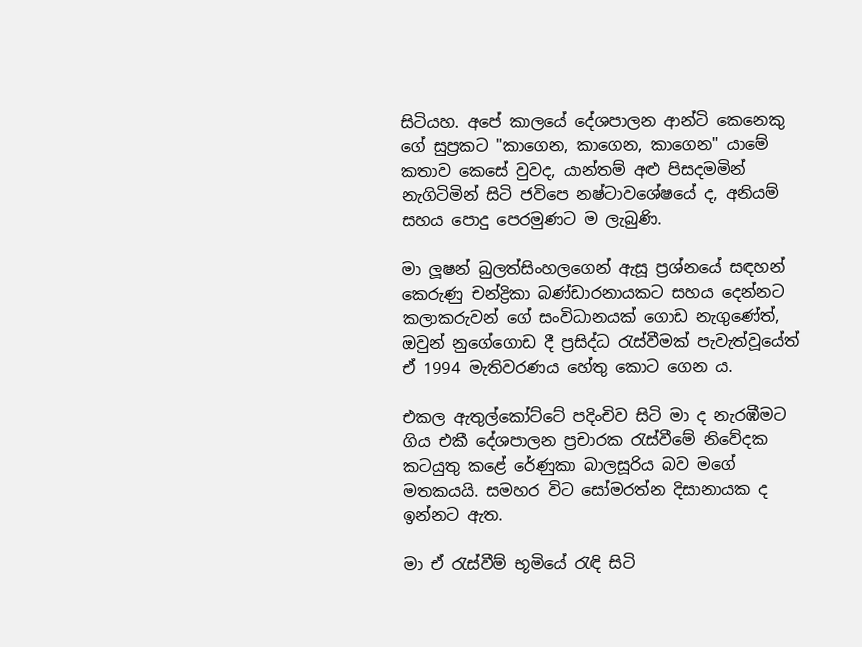සිටියහ. අපේ කාලයේ දේශපාලන ආන්ටි කෙනෙකු ගේ සුප්‍රකට "කාගෙන, කාගෙන, කාගෙන" යාමේ කතාව කෙසේ වුවද, යාන්තම් අළු පිසදමමින් නැගිටිමින් සිටි ජවිපෙ නෂ්ටාවශේෂයේ ද, අනියම් සහය පොදු පෙරමුණට ම ලැබුණි.

මා ලූෂන් බුලත්සිංහලගෙන් ඇසූ ප්‍රශ්නයේ සඳහන් කෙරුණු චන්ද්‍රිකා බණ්ඩාරනායකට සහය දෙන්නට කලාකරුවන් ගේ සංවිධානයක් ගොඩ නැගුණේත්, ඔවුන් නුගේගොඩ දී ප්‍රසිද්ධ රැස්වීමක් පැවැත්වූයේත් ඒ 1994 මැතිවරණය හේතු කොට ගෙන ය.

එකල ඇතුල්කෝට්ටේ පදිංචිව සිටි මා ද නැරඹීමට ගිය එකී දේශපාලන ප්‍රචාරක රැස්වීමේ නිවේදක කටයුතු කළේ රේණුකා බාලසූරිය බව මගේ මතකයයි. සමහර විට සෝමරත්න දිසානායක ද ඉන්නට ඇත.

මා ඒ රැස්වීම් භූමියේ රැඳි සිටි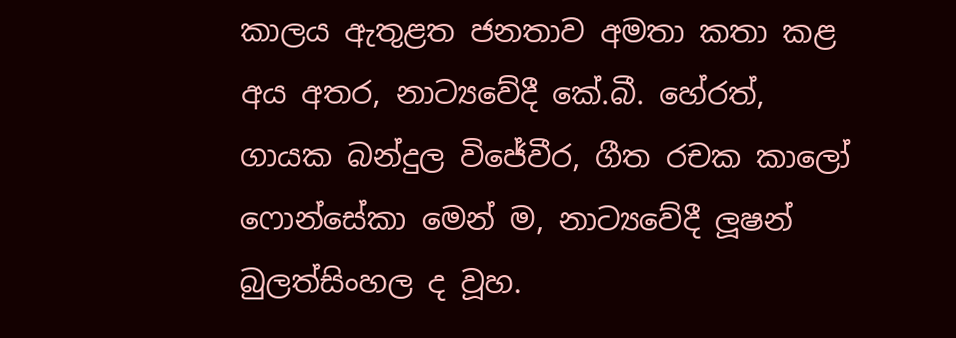කාලය ඇතුළත ජනතාව අමතා කතා කළ අය අතර, නාට්‍යවේදී කේ.බී. හේරත්, ගායක බන්දුල විජේවීර, ගීත රචක කාලෝ ෆොන්සේකා මෙන් ම, නාට්‍යවේදී ලූෂන් බුලත්සිංහල ද වූහ.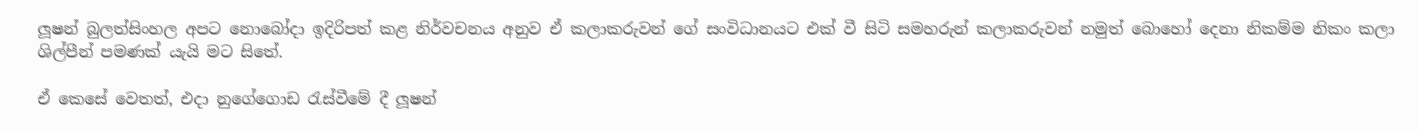ලූෂන් බුලත්සිංහල අපට නොබෝදා ඉදිරිපත් කළ නිර්වචනය අනුව ඒ කලාකරුවන් ගේ සංවිධානයට එක් වී සිටි සමහරුන් කලාකරුවන් නමුත් බොහෝ දෙනා නිකම්ම නිකං කලා ශිල්පීන් පමණක් යැයි මට සිතේ.

ඒ කෙසේ වෙතත්, එදා නුගේගොඩ රැස්වීමේ දී ලූෂන්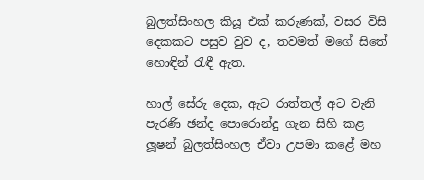බුලත්සිංහල කියූ එක් කරුණක්, වසර විසි දෙකකට පසුව වුව ද, තවමත් මගේ සිතේ හොඳින් රැඳී ඇත.

හාල් සේරු දෙක, ඇට රාත්තල් අට වැනි පැරණි ඡන්ද පොරොන්දු ගැන සිහි කළ ලූෂන් බුලත්සිංහල ඒවා උපමා කළේ මහ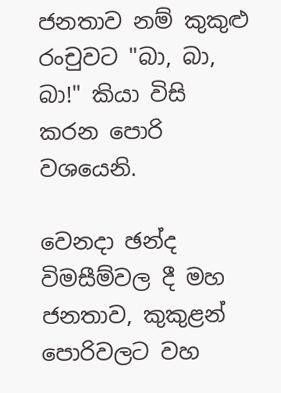ජනතාව නම් කුකුළු රංචුවට "බා, බා, බා!" කියා විසි කරන පොරි වශයෙනි.

වෙනදා ඡන්ද විමසීම්වල දී මහ ජනතාව, කුකුළන් පොරිවලට වහ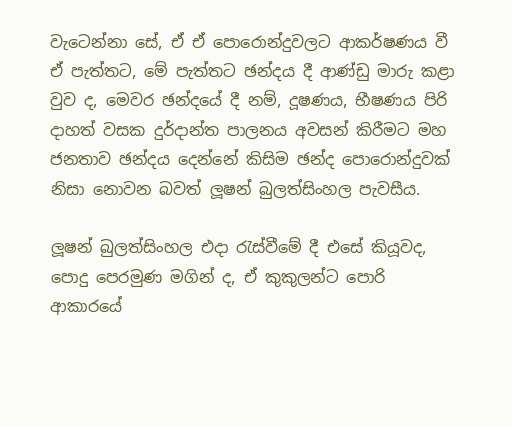වැටෙන්නා සේ, ඒ ඒ පොරොන්දුවලට ආකර්ෂණය වී ඒ පැත්තට, මේ පැත්තට ඡන්දය දී ආණ්ඩු මාරු කළා වුව ද, මෙවර ඡන්දයේ දී නම්, දූෂණය, භීෂණය පිරි දාහත් වසක දුර්දාන්ත පාලනය අවසන් කිරීමට මහ ජනතාව ඡන්දය දෙන්නේ කිසිම ඡන්ද පොරොන්දුවක් නිසා නොවන බවත් ලූෂන් බුලත්සිංහල පැවසීය.

ලූෂන් බුලත්සිංහල එදා රැස්වීමේ දී එසේ කියූවද, පොදු පෙරමුණ මගින් ද, ඒ කුකුලන්ට පොරි ආකාරයේ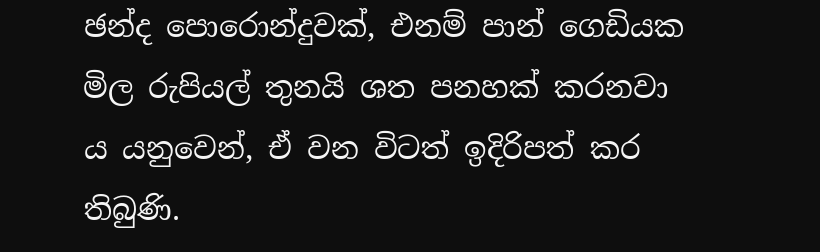ඡන්ද පොරොන්දුවක්, එනම් පාන් ගෙඩියක මිල රුපියල් තුනයි ශත පනහක් කරනවා ය යනුවෙන්, ඒ වන විටත් ඉදිරිපත් කර තිබුණි.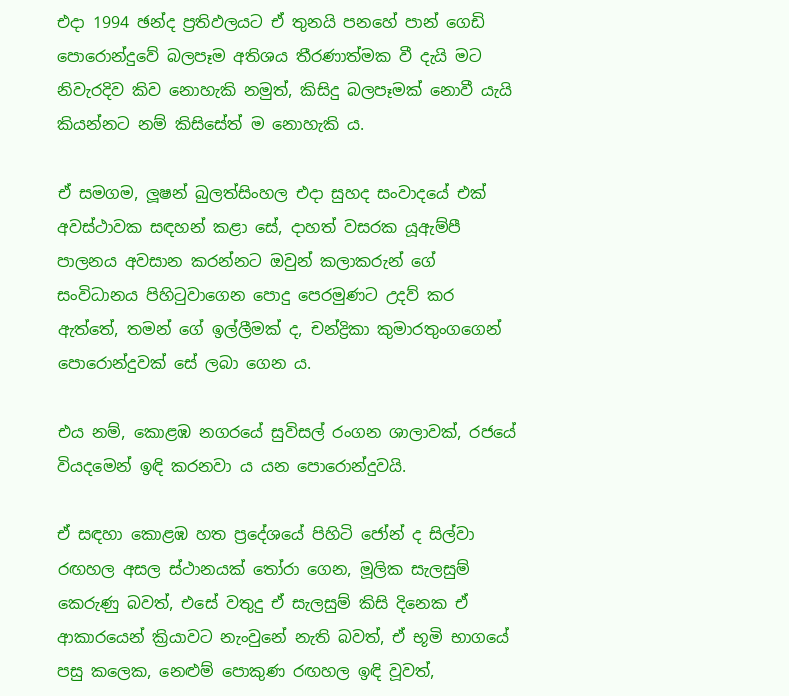එදා 1994 ඡන්ද ප්‍රතිඵලයට ඒ තුනයි පනහේ පාන් ගෙඩි පොරොන්දුවේ බලපෑම අතිශය තීරණාත්මක වී දැයි මට නිවැරදිව කිව නොහැකි නමුත්, කිසිදු බලපෑමක් නොවී යැයි කියන්නට නම් කිසිසේත් ම නොහැකි ය.

ඒ සමගම, ලූෂන් බුලත්සිංහල එදා සුහද සංවාදයේ එක් අවස්ථාවක සඳහන් කළා සේ, දාහත් වසරක යූඇම්පී පාලනය අවසාන කරන්නට ඔවුන් කලාකරුන් ගේ සංවිධානය පිහිටුවාගෙන පොදු පෙරමුණට උදව් කර ඇත්තේ, තමන් ගේ ඉල්ලීමක් ද, චන්ද්‍රිකා කුමාරතුංගගෙන් පොරොන්දුවක් සේ ලබා ගෙන ය.

එය නම්, කොළඹ නගරයේ සුවිසල් රංගන ශාලාවක්, රජයේ වියදමෙන් ඉඳි කරනවා ය යන පොරොන්දුවයි.

ඒ සඳහා කොළඹ හත ප්‍රදේශයේ පිහිටි ජෝන් ද සිල්වා රඟහල අසල ස්ථානයක් තෝරා ගෙන, මූලික සැලසුම් කෙරුණු බවත්, එසේ වතුදු ඒ සැලසුම් කිසි දිනෙක ඒ ආකාරයෙන් ක්‍රියාවට නැංවුනේ නැති බවත්, ඒ භූමි භාගයේ පසු කලෙක, නෙළුම් පොකුණ රඟහල ඉඳි වූවත්,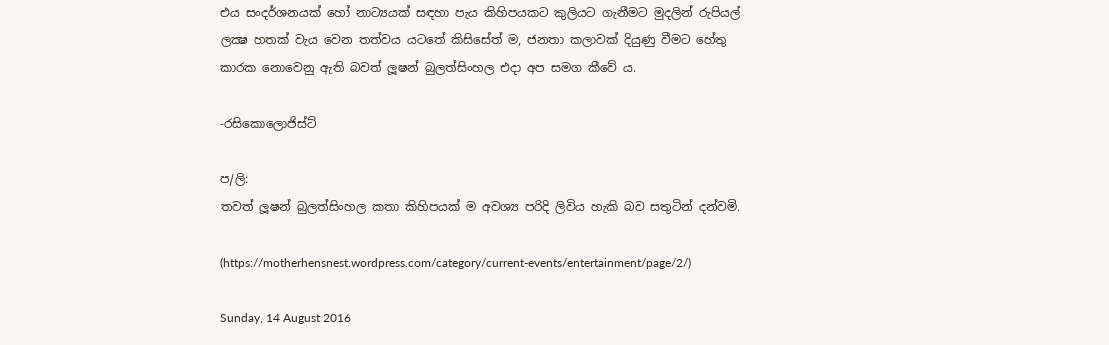එය සංදර්ශනයක් හෝ නාට්‍යයක් සඳහා පැය කිහිපයකට කුලියට ගැනීමට මුදලින් රුපියල් ලක්‍ෂ හතක් වැය වෙන තත්වය යටතේ කිසිසේත් ම, ජනතා කලාවක් දියුණු වීමට හේතු කාරක නොවෙනු ඇති බවත් ලූෂන් බුලත්සිංහල එදා අප සමග කීවේ ය.

-රසිකොලොජිස්ට්

ප/ලි:
තවත් ලූෂන් බුලත්සිංහල කතා කිහිපයක් ම අවශ්‍ය පරිදි ලිවිය හැකි බව සතුටින් දන්වමි.

(https://motherhensnest.wordpress.com/category/current-events/entertainment/page/2/)

Sunday, 14 August 2016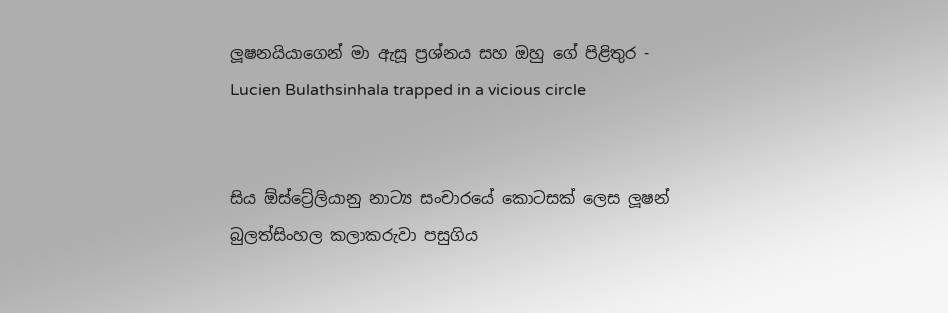ලූෂනයියාගෙන් මා ඇසූ ප්‍රශ්නය සහ ඔහු ගේ පිළිතුර - Lucien Bulathsinhala trapped in a vicious circle


සිය ඕස්ට්‍රේලියානු නාට්‍ය සංචාරයේ කොටසක් ලෙස ලූෂන් බුලත්සිංහල කලාකරුවා පසුගිය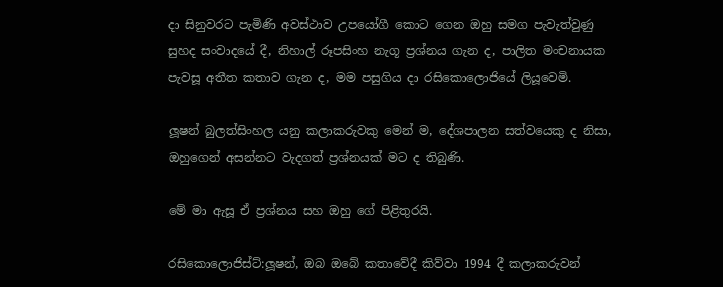දා සිනුවරට පැමිණි අවස්ථාව උපයෝගී කොට ගෙන ඔහු සමග පැවැත්වුණු සුහද සංවාදයේ දී, නිහාල් රූපසිංහ නැගූ ප්‍රශ්නය ගැන ද, පාලිත මංචනායක පැවසූ අතීත කතාව ගැන ද, මම පසුගිය දා රසිකොලොජියේ ලියූවෙමි.

ලූෂන් බුලත්සිංහල යනු කලාකරුවකු මෙන් ම, දේශපාලන සත්වයෙකු ද නිසා, ඔහුගෙන් අසන්නට වැදගත් ප්‍රශ්නයක් මට ද තිබුණි.

මේ මා ඇසූ ඒ ප්‍රශ්නය සහ ඔහු ගේ පිළිතුරයි.

රසිකොලොජිස්ට්:ලූෂන්, ඔබ ඔබේ කතාවේදී කිව්වා 1994 දී කලාකරුවන්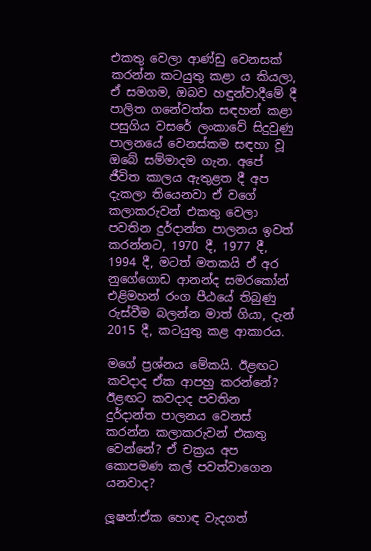එකතු වෙලා ආණ්ඩු වෙනසක් කරන්න කටයුතු කළා ය කියලා, ඒ සමගම, ඔබව හඳුන්වාදීමේ දී පාලිත ගනේවත්ත සඳහන් කළා පසුගිය වසරේ ලංකාවේ සිදුවුණු පාලනයේ වෙනස්කම සඳහා වූ ඔබේ සම්මාදම ගැන. අපේ ජීවිත කාලය ඇතුළත දී අප දැකලා තියෙනවා ඒ වගේ කලාකරුවන් එකතු වෙලා පවතින දුර්දාන්ත පාලනය ඉවත් කරන්නට, 1970 දී, 1977 දී, 1994 දී, මටත් මතකයි ඒ අර නුගේගොඩ ආනන්ද සමරකෝන් එළිමහන් රංග පීඨයේ තිබුණු රුස්වීම බලන්න මාත් ගියා, දැන් 2015 දී, කටයුතු කළ ආකාරය.

මගේ ප්‍රශ්නය මේකයි. ඊළඟට කවදාද ඒක ආපහු කරන්නේ? ඊළඟට කවදාද පවතින දුර්දාන්ත පාලනය වෙනස් කරන්න කලාකරුවන් එකතු වෙන්නේ? ඒ චක්‍රය අප කොපමණ කල් පවත්වාගෙන යනවාද?

ලූෂන්:ඒක හොඳ වැදගත්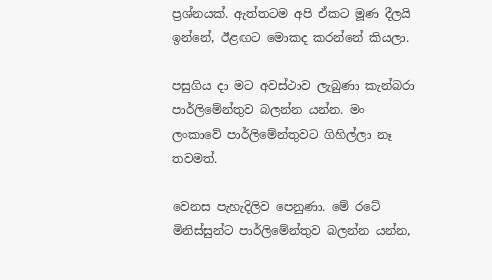ප්‍රශ්නයක්. ඇත්තටම අපි ඒකට මූණ දීලයි ඉන්නේ, ඊළඟට මොකද කරන්නේ කියලා.

පසුගිය දා මට අවස්ථාව ලැබුණා කැන්බරා පාර්ලිමේන්තුව බලන්න යන්න. මං ලංකාවේ පාර්ලිමේන්තුවට ගිහිල්ලා නෑ තවමත්.

වෙනස පැහැදිලිව පෙනුණා. මේ රටේ මිනිස්සුන්ට පාර්ලිමේන්තුව බලන්න යන්න,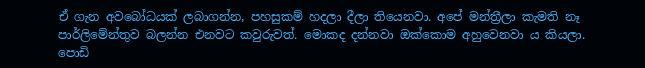ඒ ගැන අවබෝධයක් ලබාගන්න, පහසුකම් හදලා දීලා තියෙනවා. අපේ මන්ත්‍රීලා කැමති නෑ පාර්ලිමේන්තුව බලන්න එනවට කවුරුවත්. මොකද දන්නවා ඔක්කොම අහුවෙනවා ය කියලා. පොඩි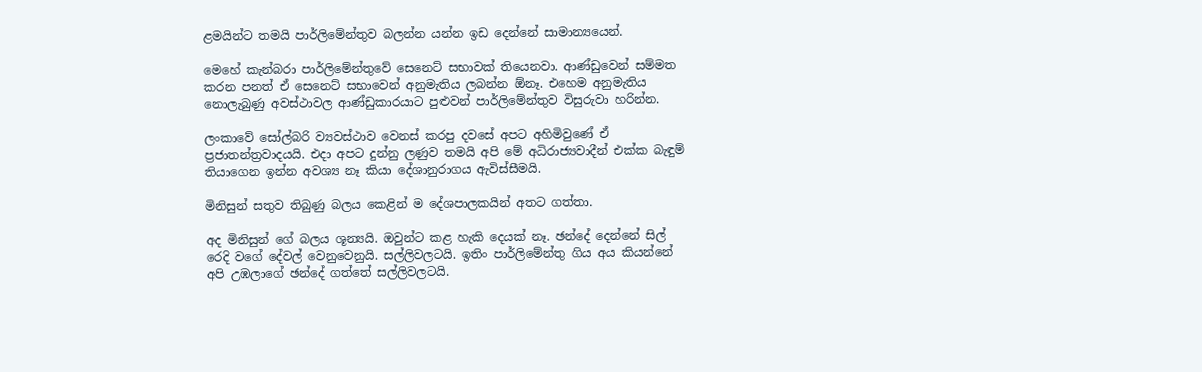ළමයින්ට තමයි පාර්ලිමේන්තුව බලන්න යන්න ඉඩ දෙන්නේ සාමාන්‍යයෙන්.

මෙහේ කැන්බරා පාර්ලිමේන්තුවේ සෙනෙට් සභාවක් තියෙනවා. ආණ්ඩුවෙන් සම්මත කරන පනත් ඒ සෙනෙට් සභාවෙන් අනුමැතිය ලබන්න ඕනෑ. එහෙම අනුමැතිය නොලැබුණු අවස්ථාවල ආණ්ඩුකාරයාට පුළුවන් පාර්ලිමේන්තුව විසුරුවා හරින්න.

ලංකාවේ සෝල්බරි ව්‍යවස්ථාව වෙනස් කරපු දවසේ අපට අහිමිවුණේ ඒ ප්‍රජාතන්ත්‍රවාදයයි. එදා අපට දුන්නු ලණුව තමයි අපි මේ අධිරාජ්‍යවාදීන් එක්ක බැඳුම් තියාගෙන ඉන්න අවශ්‍ය නෑ කියා දේශානුරාගය ඇවිස්සීමයි.

මිනිසුන් සතුව තිබුණු බලය කෙළින් ම දේශපාලකයින් අතට ගත්තා.

අද මිනිසුන් ගේ බලය ශූන්‍යයි. ඔවුන්ට කළ හැකි දෙයක් නෑ. ඡන්දේ දෙන්නේ සිල් රෙදි වගේ දේවල් වෙනුවෙනුයි. සල්ලිවලටයි. ඉතිං පාර්ලිමේන්තු ගිය අය කියන්නේ අපි උඹලාගේ ඡන්දේ ගත්තේ සල්ලිවලටයි.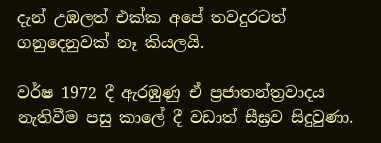දැන් උඹලත් එක්ක අපේ තවදුරටත් ගනුදෙනුවක් නෑ කියලයි.

වර්ෂ 1972 දී ඇරඹුණු ඒ ප්‍රජාතන්ත්‍රවාදය නැතිවීම පසු කාලේ දී වඩාත් සීඝ්‍රව සිදුවුණා.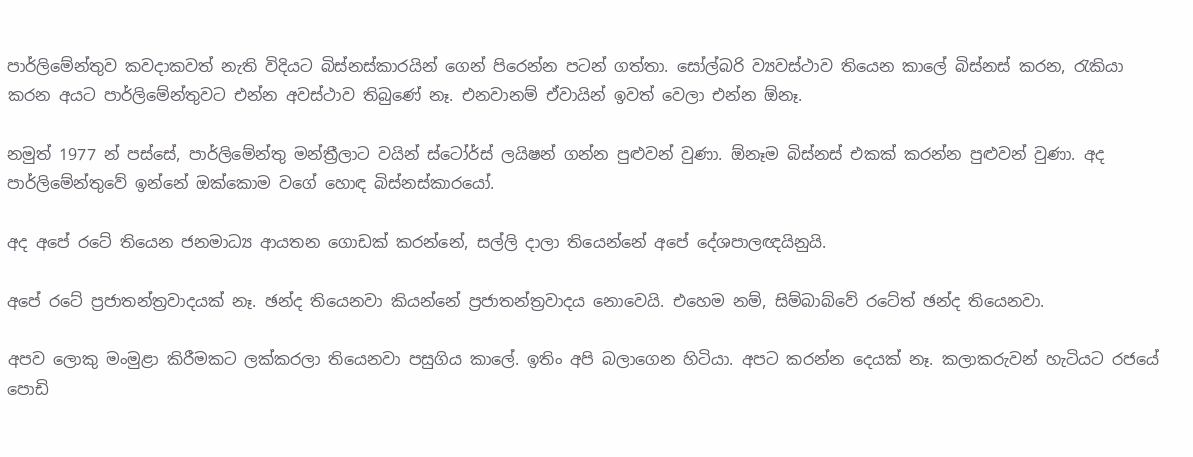පාර්ලිමේන්තුව කවදාකවත් නැති විදියට බිස්නස්කාරයින් ගෙන් පිරෙන්න පටන් ගත්තා. සෝල්බරි ව්‍යවස්ථාව තියෙන කාලේ බිස්නස් කරන, රැකියා කරන අයට පාර්ලිමේන්තුවට එන්න අවස්ථාව තිබුණේ නෑ. එනවානම් ඒවායින් ඉවත් වෙලා එන්න ඕනෑ.

නමුත් 1977 න් පස්සේ, පාර්ලිමේන්තු මන්ත්‍රීලාට වයින් ස්ටෝර්ස් ලයිෂන් ගන්න පුළුවන් වුණා. ඕනෑම බිස්නස් එකක් කරන්න පුළුවන් වුණා. අද පාර්ලිමේන්තුවේ ඉන්නේ ඔක්කොම වගේ හොඳ බිස්නස්කාරයෝ.

අද අපේ රටේ තියෙන ජනමාධ්‍ය ආයතන ගොඩක් කරන්නේ, සල්ලි දාලා තියෙන්නේ අපේ දේශපාලඥයිනුයි.

අපේ රටේ ප්‍රජාතන්ත්‍රවාදයක් නෑ. ඡන්ද තියෙනවා කියන්නේ ප්‍රජාතන්ත්‍රවාදය නොවෙයි. එහෙම නම්, සිම්බාබ්වේ රටේත් ඡන්ද තියෙනවා.

අපව ලොකු මංමුළා කිරීමකට ලක්කරලා තියෙනවා පසුගිය කාලේ. ඉතිං අපි බලාගෙන හිටියා. අපට කරන්න දෙයක් නෑ. කලාකරුවන් හැටියට රජයේ පොඩි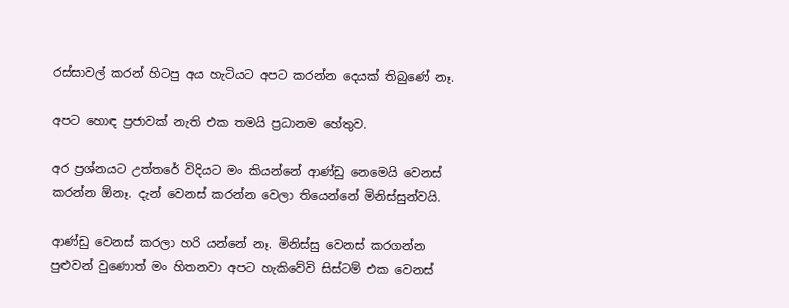රස්සාවල් කරන් හිටපු අය හැටියට අපට කරන්න දෙයක් තිබුණේ නෑ.

අපට හොඳ ප්‍රජාවක් නැති එක තමයි ප්‍රධානම හේතුව.

අර ප්‍රශ්නයට උත්තරේ විදියට මං කියන්නේ ආණ්ඩු නෙමෙයි වෙනස් කරන්න ඕනෑ. දැන් වෙනස් කරන්න වෙලා තියෙන්නේ මිනිස්සුන්වයි.

ආණ්ඩු වෙනස් කරලා හරි යන්නේ නෑ. මිනිස්සු වෙනස් කරගන්න පුළුවන් වුණොත් මං හිතනවා අපට හැකිවේවි සිස්ටම් එක වෙනස්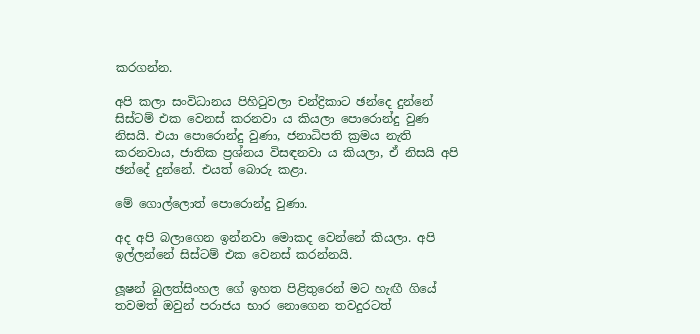කරගන්න.

අපි කලා සංවිධානය පිහිටුවලා චන්ද්‍රිකාට ඡන්දෙ දුන්නේ සිස්ටම් එක වෙනස් කරනවා ය කියලා පොරොන්දු වුණ නිසයි. එයා පොරොන්දු වුණා, ජනාධිපති ක්‍රමය නැති කරනවාය, ජාතික ප්‍රශ්නය විසඳනවා ය කියලා, ඒ නිසයි අපි ඡන්දේ දුන්නේ. එයත් බොරු කළා.

මේ ගොල්ලොත් පොරොන්දු වුණා.

අද අපි බලාගෙන ඉන්නවා මොකද වෙන්නේ කියලා. අපි ඉල්ලන්නේ සිස්ටම් එක වෙනස් කරන්නයි.

ලූෂන් බුලත්සිංහල ගේ ඉහත පිළිතුරෙන් මට හැඟී ගියේ තවමත් ඔවුන් පරාජය භාර නොගෙන තවදුරටත්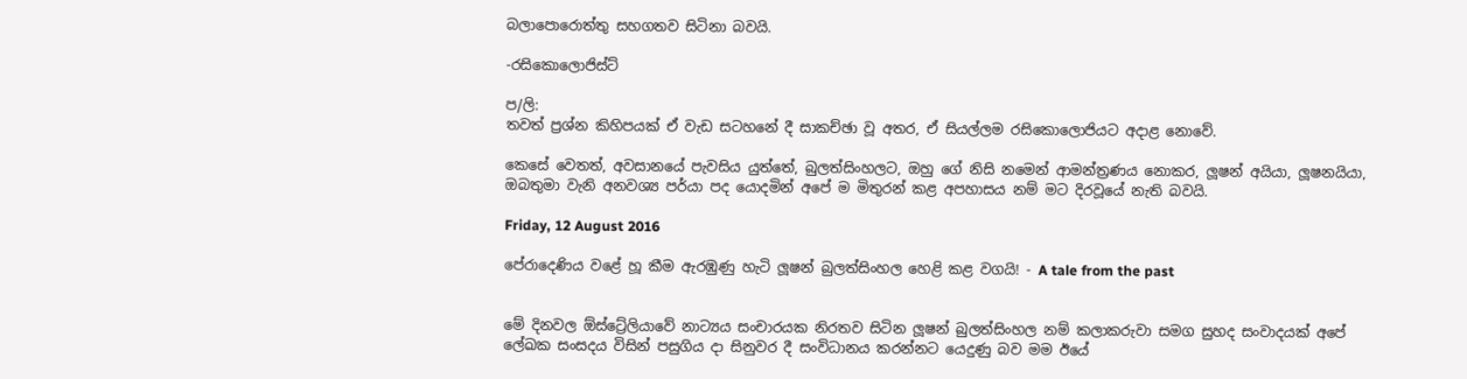බලාපොරොත්තු සහගතව සිටිනා බවයි.

-රසිකොලොජිස්ට්

ප/ලි:
තවත් ප්‍රශ්න කිහිපයක් ඒ වැඩ සටහනේ දී සාකච්ඡා වූ අතර, ඒ සියල්ලම රසිකොලොජියට අදාළ නොවේ.

කෙසේ වෙතත්, අවසානයේ පැවසිය යුත්තේ, බුලත්සිංහලට, ඔහු ගේ නිසි නමෙන් ආමන්ත්‍රණය නොකර, ලූෂන් අයියා, ලූෂනයියා, ඔබතුමා වැනි අනවශ්‍ය පර්යා පද යොදමින් අපේ ම මිතුරන් කළ අපහාසය නම් මට දිරවූයේ නැති බවයි.

Friday, 12 August 2016

පේරාදෙණිය වළේ හූ කීම ඇරඹුණු හැටි ලූෂන් බුලත්සිංහල හෙළි කළ වගයි! - A tale from the past


මේ දිනවල ඕස්ට්‍රේලියාවේ නාට්‍යය සංචාරයක නිරතව සිටින ලූෂන් බුලත්සිංහල නම් කලාකරුවා සමග සුහද සංවාදයක් අපේ ලේඛක සංසදය විසින් පසුගිය දා සිනුවර දී සංවිධානය කරන්නට යෙදුණු බව මම ඊයේ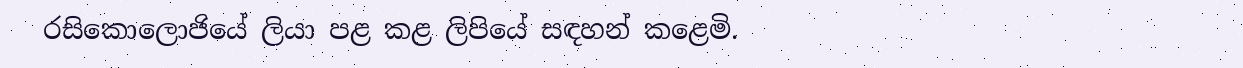රසිකොලොජියේ ලියා පළ කළ ලිපියේ සඳහන් කළෙමි.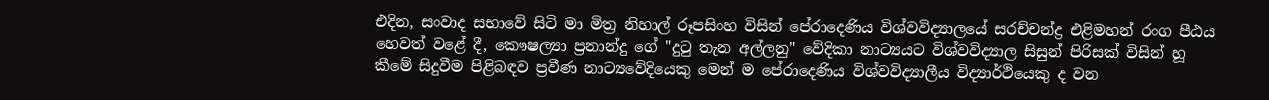එදින, සංවාද සභාවේ සිටි මා මිත්‍ර නිහාල් රූපසිංහ විසින් පේරාදෙණිය විශ්වවිද්‍යාලයේ සරච්චන්ද්‍ර එළිමහන් රංග පීඨය හෙවත් වළේ දී, කෞෂල්‍යා ප්‍රනාන්දු ගේ "දුටු තැන අල්ලනු" වේදිකා නාට්‍යයට විශ්වවිද්‍යාල සිසුන් පිරිසක් විසින් හූ කීමේ සිදුවීම පිළිබඳව ප්‍රවීණ නාට්‍යවේදියෙකු මෙන් ම පේරාදෙණිය විශ්වවිද්‍යාලීය විද්‍යාර්ථියෙකු ද වන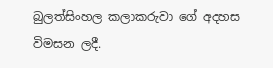බුලත්සිංහල කලාකරුවා ගේ අදහස විමසන ලදී.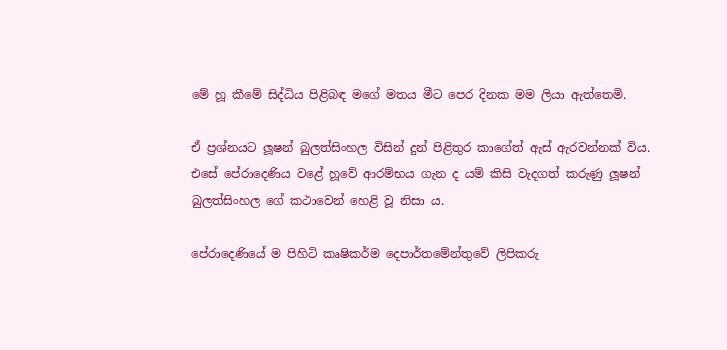මේ හූ කීමේ සිද්ධිය පිළිබඳ මගේ මතය මීට පෙර දිනක මම ලියා ඇත්තෙමි.

ඒ ප්‍රශ්නයට ලූෂන් බුලත්සිංහල විසින් දුන් පිළිතුර කාගේත් ඇස් ඇරවන්නක් විය. එසේ පේරාදෙණිය වළේ හූවේ ආරම්භය ගැන ද යම් කිසි වැදගත් කරුණු ලූෂන් බුලත්සිංහල ගේ කථාවෙන් හෙළි වූ නිසා ය.

පේරාදෙණියේ ම පිහිටි කෘෂිකර්ම දෙපාර්තමේන්තුවේ ලිපිකරු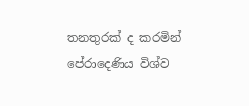තනතුරක් ද කරමින් පේරාදෙණිය විශ්ව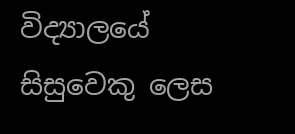විද්‍යාලයේ සිසුවෙකු ලෙස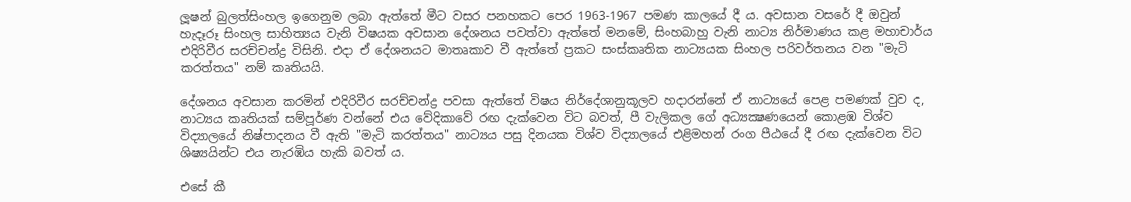ලූෂන් බුලත්සිංහල ඉගෙනුම ලබා ඇත්තේ මීට වසර පනහකට පෙර 1963-1967 පමණ කාලයේ දී ය. අවසාන වසරේ දී ඔවුන් හැදෑරූ සිංහල සාහිත්‍යය වැනි විෂයක අවසාන දේශනය පවත්වා ඇත්තේ මනමේ, සිංහබාහු වැනි නාට්‍ය නිර්මාණය කළ මහාචාර්ය එදිරිවීර සරච්චන්ද්‍ර විසිනි. එදා ඒ දේශනයට මාතෘකාව වී ඇත්තේ ප්‍රකට සංස්කෘතික නාට්‍යයක සිංහල පරිවර්තනය වන "මැටි කරත්තය" නම් කෘතියයි.

දේශනය අවසාන කරමින් එදිරිවීර සරච්චන්ද්‍ර පවසා ඇත්තේ විෂය නිර්දේශානුකූලව හදාරන්නේ ඒ නාට්‍යයේ පෙළ පමණක් වුව ද, නාට්‍යය කෘතියක් සම්පූර්ණ වන්නේ එය වේදිකාවේ රඟ දැක්වෙන විට බවත්, පී වැලිකල ගේ අධ්‍යක්‍ෂණයෙන් කොළඹ විශ්ව විද්‍යාලයේ නිෂ්පාදනය වී ඇති "මැටි කරත්තය" නාට්‍යය පසු දිනයක විශ්ව විද්‍යාලයේ එළිමහන් රංග පීඨයේ දී රඟ දැක්වෙන විට ශිෂ්‍යයින්ට එය නැරඹිය හැකි බවත් ය.

එසේ කී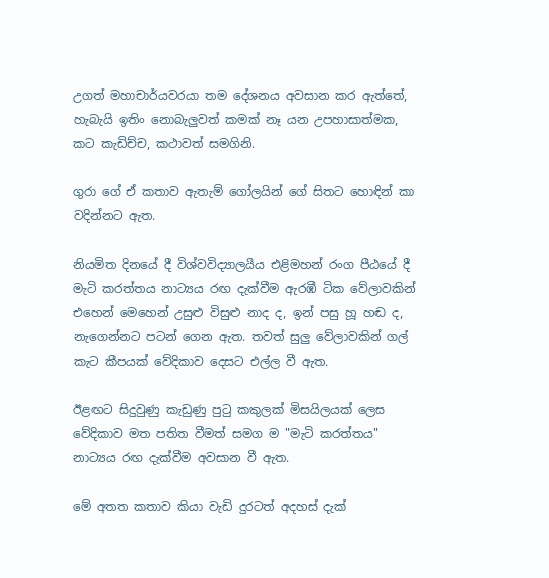උගත් මහාචාර්යවරයා තම දේශනය අවසාන කර ඇත්තේ, හැබැයි ඉතිං නොබැලුවත් කමක් නෑ යන උපහාසාත්මක, කට කැඩිච්ච, කථාවත් සමගිනි.

ගුරා ගේ ඒ කතාව ඇතැම් ගෝලයින් ගේ සිතට හොඳින් කා වදින්නට ඇත.

නියමිත දිනයේ දී විශ්වවිද්‍යාලයීය එළිමහන් රංග පීඨයේ දී මැටි කරත්තය නාට්‍යය රඟ දැක්වීම ඇරඹී ටික වේලාවකින් එහෙන් මෙහෙන් උසුළු විසුළු නාද ද, ඉන් පසු හූ හඬ ද, නැගෙන්නට පටන් ගෙන ඇත. තවත් සුලු වේලාවකින් ගල් කැට කීපයක් වේදිකාව දෙසට එල්ල වී ඇත.

ඊළඟට සිදුවුණු කැඩුණු පුටු කකුලක් මිසයිලයක් ලෙස වේදිකාව මත පතිත වීමත් සමග ම "මැටි කරත්තය" නාට්‍යය රඟ දැක්වීම අවසාන වී ඇත.

මේ අතත කතාව කියා වැඩි දුරටත් අදහස් දැක්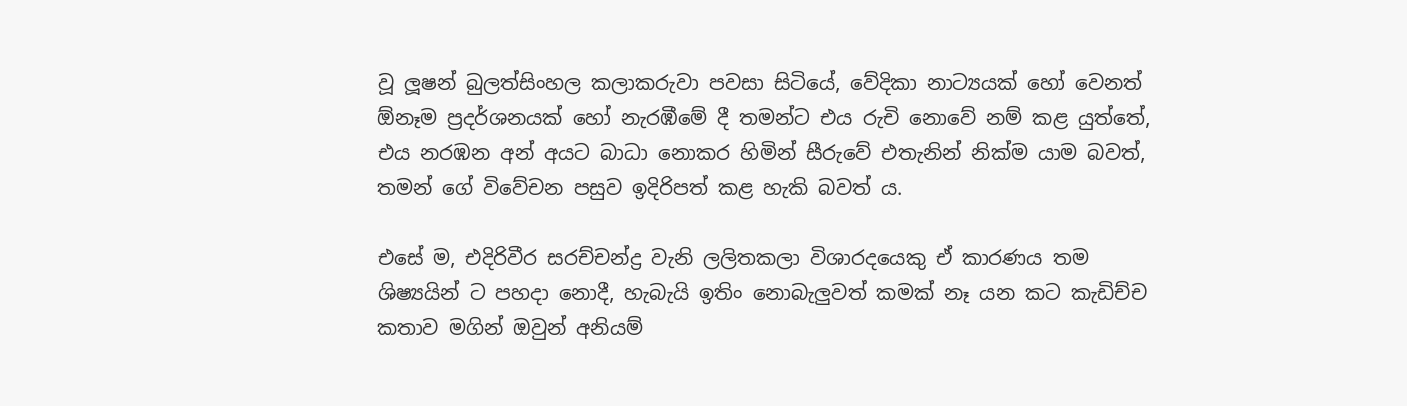වූ ලූෂන් බුලත්සිංහල කලාකරුවා පවසා සිටියේ, වේදිකා නාට්‍යයක් හෝ වෙනත් ඕනෑම ප්‍රදර්ශනයක් හෝ නැරඹීමේ දී තමන්ට එය රුචි නොවේ නම් කළ යුත්තේ, එය නරඹන අන් අයට බාධා නොකර හිමින් සීරුවේ එතැනින් නික්ම යාම බවත්, තමන් ගේ විවේචන පසුව ඉදිරිපත් කළ හැකි බවත් ය.

එසේ ම, එදිරිවීර සරච්චන්ද්‍ර වැනි ලලිතකලා විශාරදයෙකු ඒ කාරණය තම ශිෂ්‍යයින් ට පහදා නොදී, හැබැයි ඉතිං නොබැලුවත් කමක් නෑ යන කට කැඩිච්ච කතාව මගින් ඔවුන් අනියම්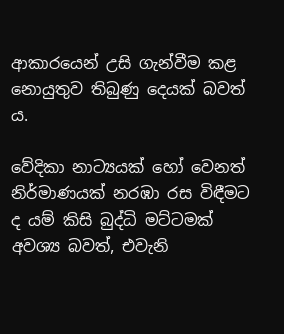ආකාරයෙන් උසි ගැන්වීම කළ නොයුතුව තිබුණු දෙයක් බවත් ය.

වේදිකා නාට්‍යයක් හෝ වෙනත් නිර්මාණයක් නරඹා රස විඳීමට ද යම් කිසි බුද්ධි මට්ටමක් අවශ්‍ය බවත්, එවැනි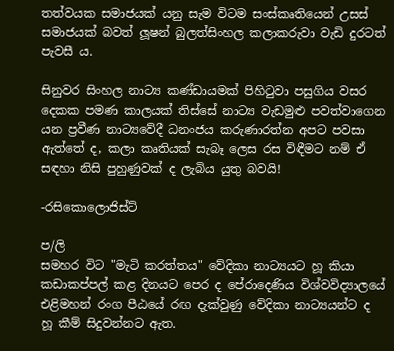තත්වයක සමාජයක් යනු සැම විටම සංස්කෘතියෙන් උසස් සමාජයක් බවත් ලූෂන් බුලත්සිංහල කලාකරුවා වැඩි දුරටත් පැවසී ය.

සිනුවර සිංහල නාට්‍ය කණ්ඩායමක් පිහිටුවා පසුගිය වසර දෙකක පමණ කාලයක් තිස්සේ නාට්‍ය වැඩමුළු පවත්වාගෙන යන ප්‍රවීණ නාට්‍යවේදී ධනංජය කරුණාරත්න අපට පවසා ඇත්තේ ද, කලා කෘතියක් සැබෑ ලෙස රස විඳීමට නම් ඒ සඳහා නිසි පුහුණුවක් ද ලැබිය යුතු බවයි!

-රසිකොලොජිස්ට්

ප/ලි
සමහර විට "මැටි කරත්තය" වේදිකා නාට්‍යයට හූ කියා කඩාකප්පල් කළ දිනයට පෙර ද පේරාදෙණිය විශ්වවිද්‍යාලයේ එළිමහන් රංග පීඨයේ රඟ දැක්වුණු වේදිකා නාට්‍යයන්ට ද හූ කීම් සිදුවන්නට ඇත.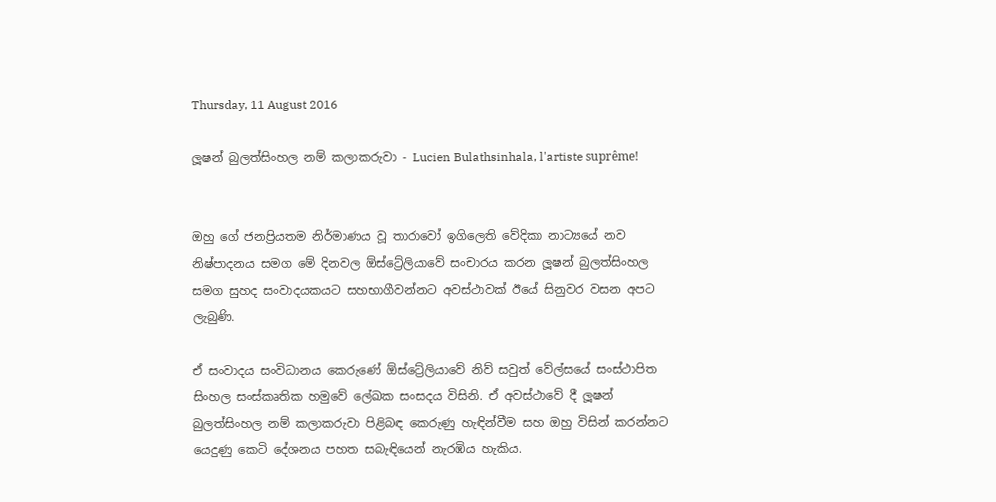Thursday, 11 August 2016

ලූෂන් බුලත්සිංහල නම් කලාකරුවා - Lucien Bulathsinhala, l'artiste suprême!


ඔහු ගේ ජනප්‍රියතම නිර්මාණය වූ තාරාවෝ ඉගිලෙති වේදිකා නාට්‍යයේ නව නිෂ්පාදනය සමග මේ දිනවල ඕස්ට්‍රේලියාවේ සංචාරය කරන ලූෂන් බුලත්සිංහල සමග සුහද සංවාදයකයට සහභාගීවන්නට අවස්ථාවක් ඊයේ සිනුවර වසන අපට ලැබුණි.

ඒ සංවාදය සංවිධානය කෙරුණේ ඕස්ට්‍රේලියාවේ නිව් සවුත් වේල්සයේ සංස්ථාපිත සිංහල සංස්කෘතික හමුවේ ලේඛක සංසදය විසිනි. ඒ අවස්ථාවේ දී ලූෂන් බුලත්සිංහල නම් කලාකරුවා පිළිබඳ කෙරුණු හැඳින්වීම සහ ඔහු විසින් කරන්නට යෙදුණු කෙටි දේශනය පහත සබැඳියෙන් නැරඹිය හැකිය.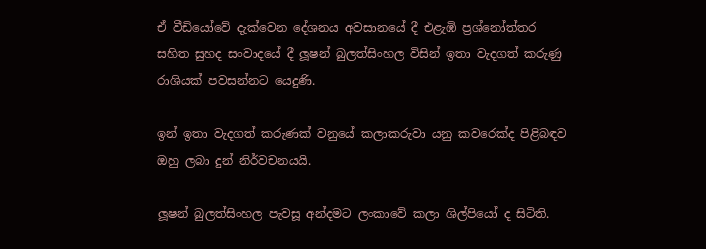ඒ වීඩියෝවේ දැක්වෙන දේශනය අවසානයේ දී එළැඹි ප්‍රශ්නෝත්තර සහිත සුහද සංවාදයේ දී ලූෂන් බුලත්සිංහල විසින් ඉතා වැදගත් කරුණු රාශියක් පවසන්නට යෙදුණි.

ඉන් ඉතා වැදගත් කරුණක් වනුයේ කලාකරුවා යනු කවරෙක්ද පිළිබඳව ඔහු ලබා දුන් නිර්වචනයයි.

ලූෂන් බුලත්සිංහල පැවසූ අන්දමට ලංකාවේ කලා ශිල්පියෝ ද සිටිති.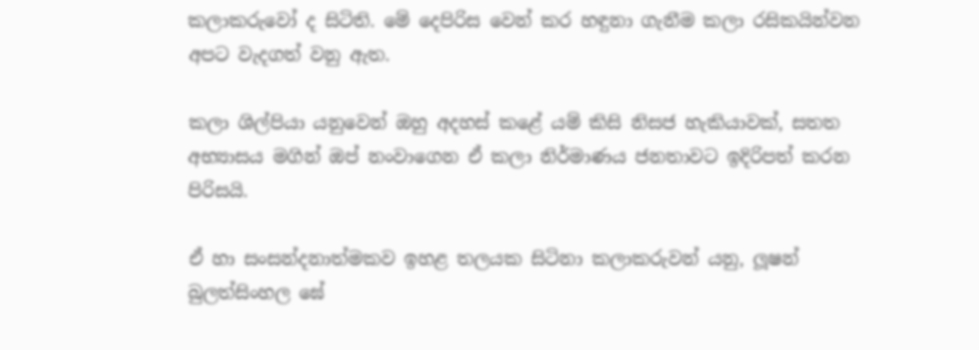කලාකරුවෝ ද සිටිති. මේ දෙපිරිස වෙන් කර හඳුනා ගැනීම කලා රසිකයින්වන අපට වැදගත් වනු ඇත.

කලා ශිල්පියා යනුවෙන් ඔහු අදහස් කළේ යම් කිසි නිසජ හැකියාවක්, සතත අභ්‍යාසය මගින් ඔප් නංවාගෙන ඒ කලා නිර්මාණය ජනතාවට ඉදිරිපත් කරන පිරිසයි.

ඒ හා සංසන්දනාත්මකව ඉහළ තලයක සිටිනා කලාකරුවන් යනු, ලූෂන් බුලත්සිංහල ඝේ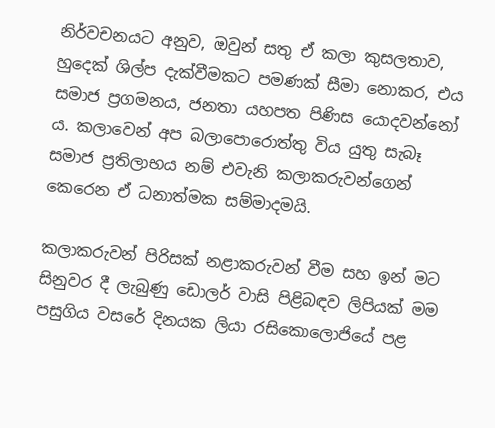නිර්වචනයට අනුව, ඔවුන් සතු ඒ කලා කුසලතාව, හුදෙක් ශිල්ප දැක්වීමකට පමණක් සීමා නොකර, එය සමාජ ප්‍රගමනය, ජනතා යහපත පිණිස යොදවන්නෝ ය. කලාවෙන් අප බලාපොරොත්තු විය යුතු සැබෑ සමාජ ප්‍රතිලාභය නම් එවැනි කලාකරුවන්ගෙන් කෙරෙන ඒ ධනාත්මක සම්මාදමයි.

කලාකරුවන් පිරිසක් නළාකරුවන් වීම සහ ඉන් මට සිනුවර දී ලැබුණු ඩොලර් වාසි පිළිබඳව ලිපියක් මම පසුගිය වසරේ දිනයක ලියා රසිකොලොජියේ පළ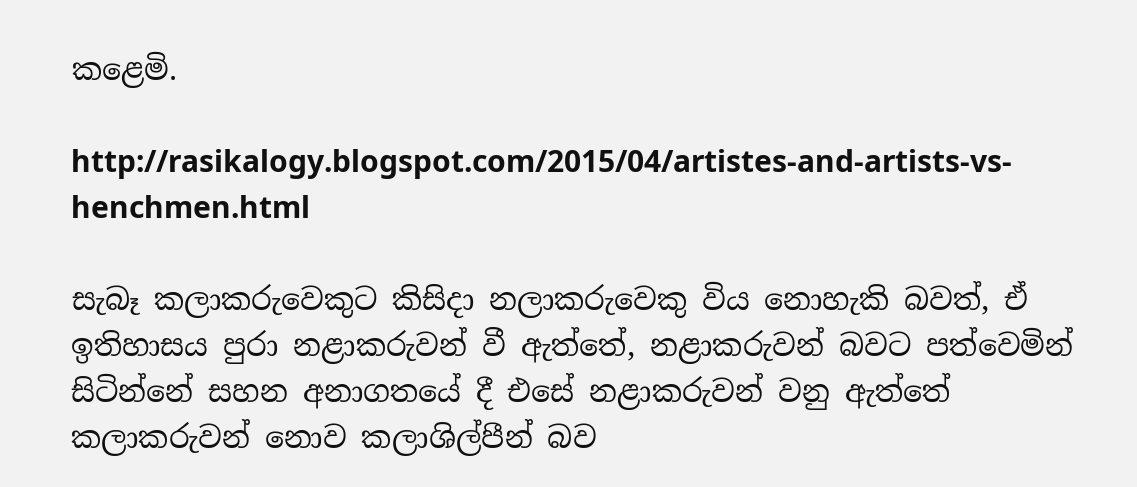කළෙමි.

http://rasikalogy.blogspot.com/2015/04/artistes-and-artists-vs-henchmen.html

සැබෑ කලාකරුවෙකුට කිසිදා නලාකරුවෙකු විය නොහැකි බවත්, ඒ ඉතිහාසය පුරා නළාකරුවන් වී ඇත්තේ, නළාකරුවන් බවට පත්වෙමින් සිටින්නේ සහන අනාගතයේ දී එසේ නළාකරුවන් වනු ඇත්තේ කලාකරුවන් නොව කලාශිල්පීන් බව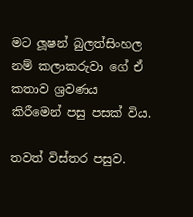මට ලූෂන් බුලත්සිංහල නම් කලාකරුවා ගේ ඒ කතාව ශ්‍රවණය කිරීමෙන් පසු පසක් විය.

තවත් විස්තර පසුව.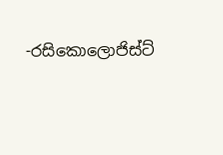-රසිකොලොජිස්ට්